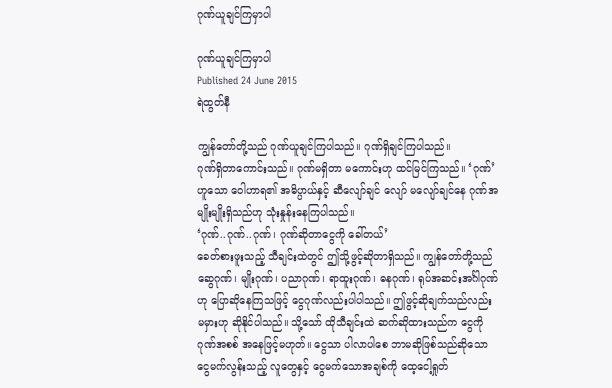ဂုဏ်ယူချင်ကြမှာပါ

ဂုဏ်ယူချင်ကြမှာပါ
Published 24 June 2015
ရဲထွတ်နီ

ကျွန်တော်တို့သည် ဂုဏ်ယူချင်ကြပါသည်။ ဂုဏ်ရှိချင်ကြပါသည်။
ဂုဏ်ရှိတာကောင်းသည်။ ဂုဏ်မရှိတာ မကောင်းဟု ထင်မြင်ကြသည်။ ‘ဂုဏ်’ ဟူသော ဝေါဟာရ၏ အဓိပ္ပာယ်နှင့် ဆီလျော်ချင် လျော် မလျော်ချင်နေ ဂုဏ်အမျိုးမျိုးရှိသည်ဟု သုံးနှုန်းနေကြပါသည်။
‘ဂုဏ်..ဂုဏ်..ဂုဏ်၊ ဂုဏ်ဆိုတာငွေကို ခေါ်တယ်’
ခေတ်စားဖူးသည့် သီချင်းထဲတွင် ဤသို့ဖွင့်ဆိုတာရှိသည်။ ကျွန်တော်တို့သည် ဆွေဂုဏ်၊ မျိုးဂုဏ်၊ ပညာဂုဏ်၊ ရာထူးဂုဏ်၊ ဓနဂုဏ်၊ ရုပ်အဆင်းအင်္ဂါဂုဏ်ဟု ပြောဆိုနေကြသဖြင့် ငွေဂုဏ်လည်းပါပါသည်။ ဤဖွင့်ဆိုချက်သည်လည်း မမှားဟု ဆိုနိုင်ပါသည်။ သို့သော် ထိုသီချင်းထဲ ဆက်ဆိုထားသည်က ငွေကိုဂုဏ်အစစ် အနေဖြင့်မဟုတ်။ ငွေသာ ပါလာပါစေ ဘာမဆိုဖြစ်သည်ဆိုသော ငွေမက်လွန်းသည့် လူတွေနှင့် ငွေမက်သောအချစ်ကို ထေ့ငေါ့ရှုတ်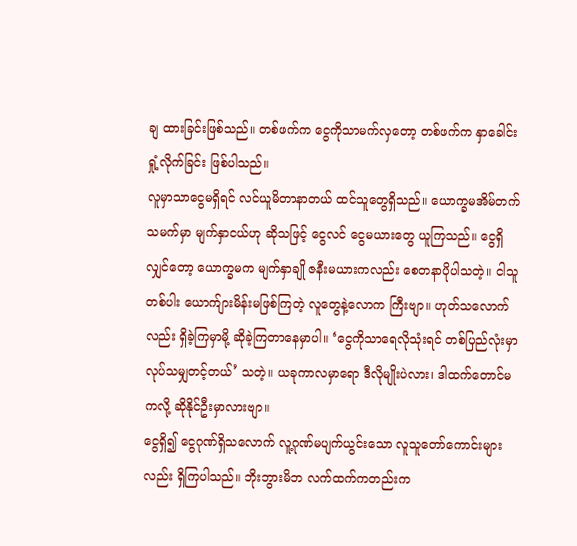ချ ထားခြင်းဖြစ်သည်။ တစ်ဖက်က ငွေကိုသာမက်လှတော့ တစ်ဖက်က နှာခေါင်းရှုံ့လိုက်ခြင်း ဖြစ်ပါသည်။
လူမှာသာငွေမရှိရင် လင်ယူမိတာနာတယ် ထင်သူတွေရှိသည်။ ယောက္ခမအိမ်တက် သမက်မှာ မျက်နှာငယ်ဟု ဆိုသဖြင့် ငွေလင် ငွေမယားတွေ ယူကြသည်။ ငွေရှိလျှင်တော့ ယောက္ခမက မျက်နှာချို ဇနီးမယားကလည်း စေတနာပိုပါသတဲ့။ ငါသူတစ်ပါး ယောက်ျားမိန်းမဖြစ်ကြတဲ့ လူတွေနဲ့လောက ကြီးဗျာ။ ဟုတ်သလောက်လည်း ရှိခဲ့ကြမှာမို့ ဆိုခဲ့ကြတာနေမှာပါ။ ‘ငွေကိုသာရေလိုသုံးရင် တစ်ပြည်လုံးမှာ လုပ်သမျှတင့်တယ်’ သတဲ့။ ယခုကာလမှာရော ဒီလိုမျိုးပဲလား၊ ဒါထက်တောင်မကလို့ ဆိုနိုင်ဦးမှာလားဗျာ။
ငွေရှိ၍ ငွေဂုဏ်ရှိသလောက် လူ့ဂုဏ်မပျက်ယွင်းသော လူသူတော်ကောင်းများလည်း ရှိကြပါသည်။ ဘိုးဘွားမိဘ လက်ထက်ကတည်းက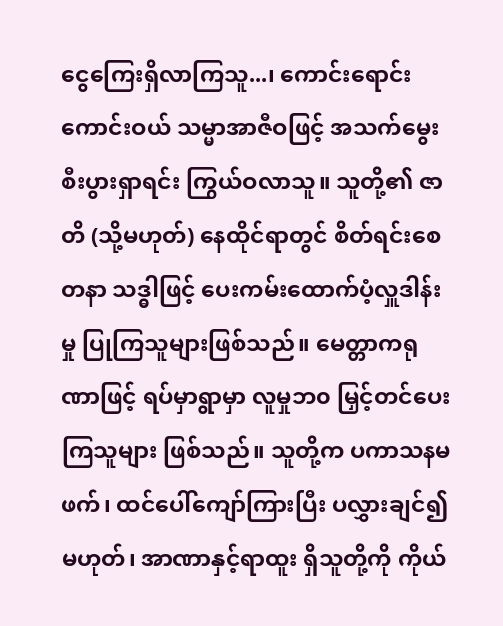ငွေကြေးရှိလာကြသူ...၊ ကောင်းရောင်းကောင်းဝယ် သမ္မာအာဇီဝဖြင့် အသက်မွေး စီးပွားရှာရင်း ကြွယ်ဝလာသူ။ သူတို့၏ ဇာတိ (သို့မဟုတ်) နေထိုင်ရာတွင် စိတ်ရင်းစေတနာ သဒ္ဓါဖြင့် ပေးကမ်းထောက်ပံ့လှူဒါန်းမှု ပြုကြသူများဖြစ်သည်။ မေတ္တာကရုဏာဖြင့် ရပ်မှာရွာမှာ လူမှုဘ၀ မြှင့်တင်ပေးကြသူများ ဖြစ်သည်။ သူတို့က ပကာသနမဖက်၊ ထင်ပေါ်ကျော်ကြားပြီး ပလွှားချင်၍မဟုတ်၊ အာဏာနှင့်ရာထူး ရှိသူတို့ကို ကိုယ်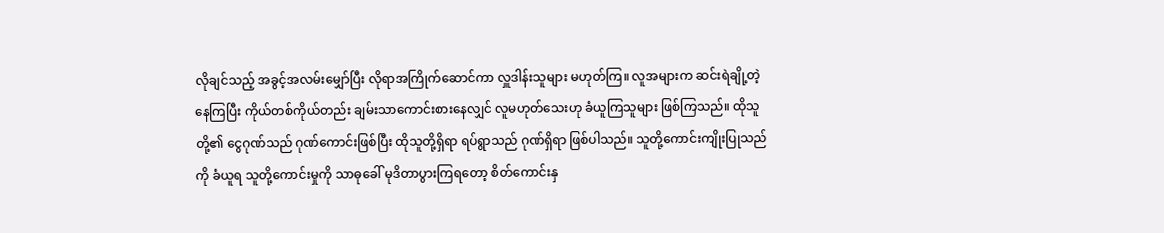လိုချင်သည့် အခွင့်အလမ်းမျှော်ပြီး လိုရာအကြိုက်ဆောင်ကာ လှူဒါန်းသူများ မဟုတ်ကြ။ လူအများက ဆင်းရဲချို့တဲ့နေကြပြီး ကိုယ်တစ်ကိုယ်တည်း ချမ်းသာကောင်းစားနေလျှင် လူမဟုတ်သေးဟု ခံယူကြသူများ ဖြစ်ကြသည်။ ထိုသူတို့၏ ငွေဂုဏ်သည် ဂုဏ်ကောင်းဖြစ်ပြီး ထိုသူတို့ရှိရာ ရပ်ရွာသည် ဂုဏ်ရှိရာ ဖြစ်ပါသည်။ သူတို့ကောင်းကျိုးပြုသည်ကို ခံယူရ သူတို့ကောင်းမှုကို သာဓုခေါ် မုဒိတာပွားကြရတော့ စိတ်ကောင်းနှ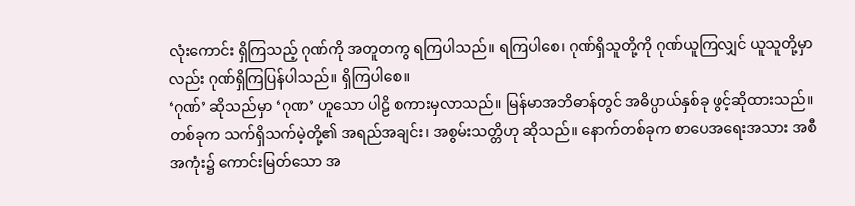လုံးကောင်း ရှိကြသည့် ဂုဏ်ကို အတူတကွ ရကြပါသည်။ ရကြပါစေ၊ ဂုဏ်ရှိသူတို့ကို ဂုဏ်ယူကြလျှင် ယူသူတို့မှာလည်း ဂုဏ်ရှိကြပြန်ပါသည်။ ရှိကြပါစေ။
‘ဂုဏ်’ ဆိုသည်မှာ ‘ဂုဏ’ ဟူသော ပါဠိ စကားမှလာသည်။ မြန်မာအဘိဓာန်တွင် အဓိပ္ပာယ်နှစ်ခု ဖွင့်ဆိုထားသည်။ တစ်ခုက သက်ရှိသက်မဲ့တို့၏ အရည်အချင်း၊ အစွမ်းသတ္တိဟု ဆိုသည်။ နောက်တစ်ခုက စာပေအရေးအသား အစီအကုံး၌ ကောင်းမြတ်သော အ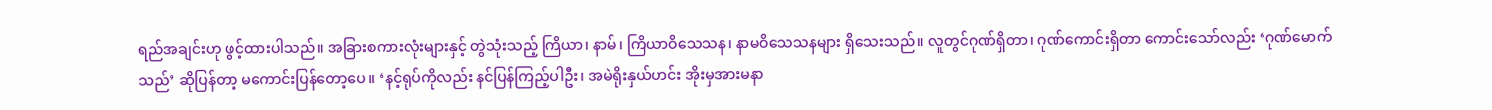ရည်အချင်းဟု ဖွင့်ထားပါသည်။ အခြားစကားလုံးများနှင့် တွဲသုံးသည့် ကြိယာ၊ နာမ်၊ ကြိယာဝိသေသန၊ နာမဝိသေသနများ ရှိသေးသည်။ လူတွင်ဂုဏ်ရှိတာ၊ ဂုဏ်ကောင်းရှိတာ ကောင်းသော်လည်း ‘ဂုဏ်မောက်သည်’ ဆိုပြန်တာ့ မကောင်းပြန်တော့ပေ။ ‘နင့်ရုပ်ကိုလည်း နင်ပြန်ကြည့်ပါဦး၊ အမဲရိုးနှယ်ဟင်း အိုးမှအားမနာ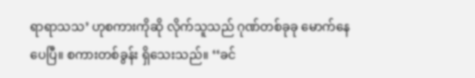ရာရာသသ’ ဟုစကားကိုဆို လိုက်သူသည် ဂုဏ်တစ်ခုခု မောက်နေပေပြီ။ စကားတစ်ခွန်း ရှိသေးသည်။ ‘‘ခင်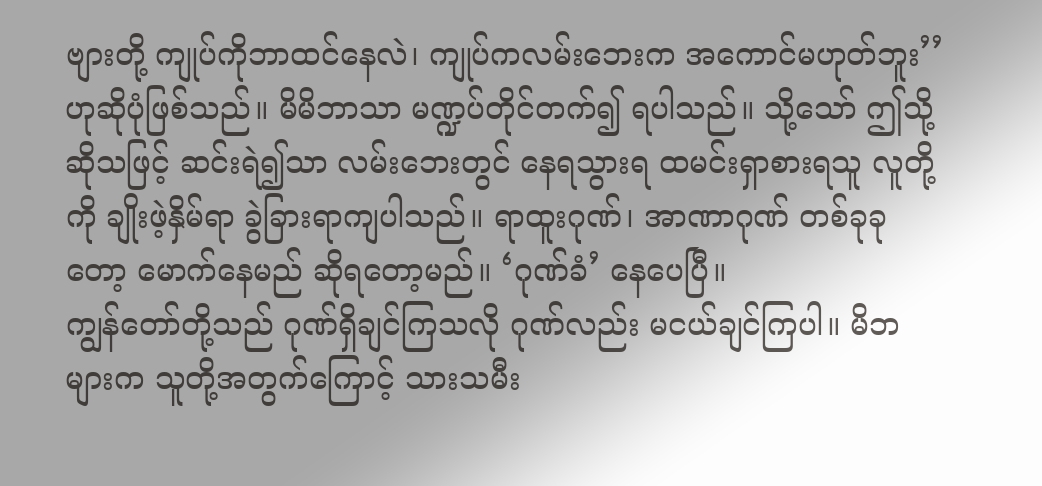ဗျားတို့ ကျုပ်ကိုဘာထင်နေလဲ၊ ကျုပ်ကလမ်းဘေးက အကောင်မဟုတ်ဘူး’’ ဟုဆိုပုံဖြစ်သည်။ မိမိဘာသာ မဏ္ဍပ်တိုင်တက်၍ ရပါသည်။ သို့သော် ဤသို့ဆိုသဖြင့် ဆင်းရဲ၍သာ လမ်းဘေးတွင် နေရသွားရ ထမင်းရှာစားရသူ လူတို့ကို ချိုးဖဲ့နှိမ်ရာ ခွဲခြားရာကျပါသည်။ ရာထူးဂုဏ်၊ အာဏာဂုဏ် တစ်ခုခုတော့ မောက်နေမည် ဆိုရတော့မည်။ ‘ဂုဏ်ခံ’ နေပေပြီ။
ကျွန်တော်တို့သည် ဂုဏ်ရှိချင်ကြသလို ဂုဏ်လည်း မငယ်ချင်ကြပါ။ မိဘများက သူတို့အတွက်ကြောင့် သားသမီး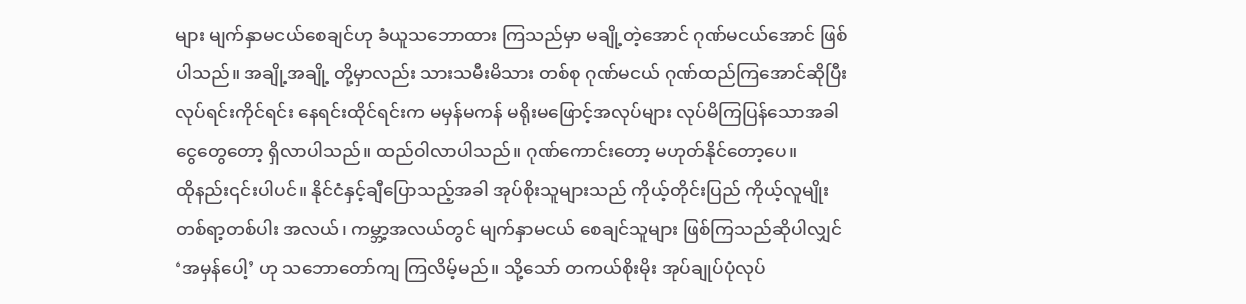များ မျက်နှာမငယ်စေချင်ဟု ခံယူသဘောထား ကြသည်မှာ မချို့တဲ့အောင် ဂုဏ်မငယ်အောင် ဖြစ်ပါသည်။ အချို့အချို့ တို့မှာလည်း သားသမီးမိသား တစ်စု ဂုဏ်မငယ် ဂုဏ်ထည်ကြအောင်ဆိုပြီး လုပ်ရင်းကိုင်ရင်း နေရင်းထိုင်ရင်းက မမှန်မကန် မရိုးမဖြောင့်အလုပ်များ လုပ်မိကြပြန်သောအခါ ငွေတွေတော့ ရှိလာပါသည်။ ထည်ဝါလာပါသည်။ ဂုဏ်ကောင်းတော့ မဟုတ်နိုင်တော့ပေ။
ထိုနည်း၎င်းပါပင်။ နိုင်ငံနှင့်ချီပြောသည့်အခါ အုပ်စိုးသူများသည် ကိုယ့်တိုင်းပြည် ကိုယ့်လူမျိုး တစ်ရာ့တစ်ပါး အလယ်၊ ကမ္ဘာ့အလယ်တွင် မျက်နှာမငယ် စေချင်သူများ ဖြစ်ကြသည်ဆိုပါလျှင် ‘အမှန်ပေါ့’ ဟု သဘောတော်ကျ ကြလိမ့်မည်။ သို့သော် တကယ်စိုးမိုး အုပ်ချုပ်ပုံလုပ်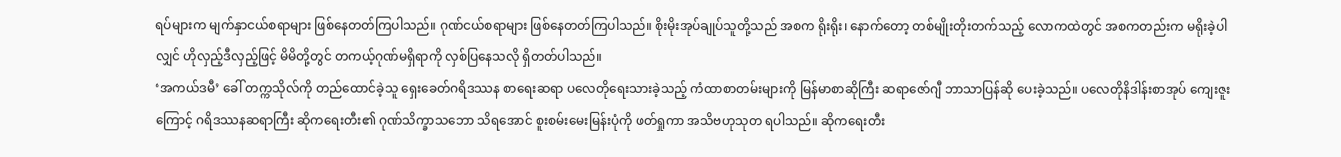ရပ်များက မျက်နှာငယ်စရာများ ဖြစ်နေတတ်ကြပါသည်။ ဂုဏ်ငယ်စရာများ ဖြစ်နေတတ်ကြပါသည်။ စိုးမိုးအုပ်ချုပ်သူတို့သည် အစက ရိုးရိုး၊ နောက်တော့ တစ်မျိုးတိုးတက်သည့် လောကထဲတွင် အစကတည်းက မရိုးခဲ့ပါလျှင် ဟိုလှည့်ဒီလှည့်ဖြင့် မိမိတို့တွင် တကယ့်ဂုဏ်မရှိရာကို လှစ်ပြနေသလို ရှိတတ်ပါသည်။
‘အကယ်ဒမီ’ ခေါ် တက္ကသိုလ်ကို တည်ထောင်ခဲ့သူ ရှေးခေတ်ဂရိဒဿန စာရေးဆရာ ပလေတိုရေးသားခဲ့သည့် ကံထာစာတမ်းများကို မြန်မာစာဆိုကြီး ဆရာဇော်ဂျီ ဘာသာပြန်ဆို ပေးခဲ့သည်။ ပလေတိုနိဒါန်းစာအုပ် ကျေးဇူးကြောင့် ဂရိဒဿနဆရာကြီး ဆိုကရေးတီး၏ ဂုဏ်သိက္ခာသဘော သိရအောင် စူးစမ်းမေးမြန်းပုံကို ဖတ်ရှုကာ အသိဗဟုသုတ ရပါသည်။ ဆိုကရေးတီး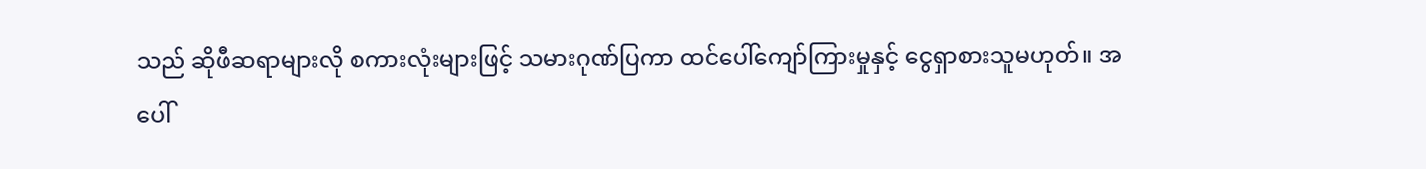သည် ဆိုဖီဆရာများလို စကားလုံးများဖြင့် သမားဂုဏ်ပြကာ ထင်ပေါ်ကျော်ကြားမှုနှင့် ငွေရှာစားသူမဟုတ်။ အပေါ်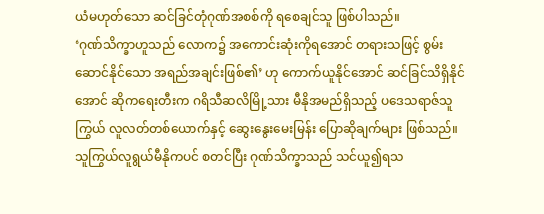ယံမဟုတ်သော ဆင်ခြင်တုံဂုဏ်အစစ်ကို ရစေချင်သူ ဖြစ်ပါသည်။
‘ဂုဏ်သိက္ခာဟူသည် လောက၌ အကောင်းဆုံးကိုရအောင် တရားသဖြင့် စွမ်းဆောင်နိုင်သော အရည်အချင်းဖြစ်၏’ ဟု ကောက်ယူနိုင်အောင် ဆင်ခြင်သိရှိနိုင်အောင် ဆိုကရေးတီးက ဂရိသီဆလိမြို့သား မီနိုအမည်ရှိသည့် ပဒေသရာဇ်သူကြွယ် လူလတ်တစ်ယောက်နှင့် ဆွေးနွေးမေးမြန်း ပြောဆိုချက်များ ဖြစ်သည်။ သူကြွယ်လူရွယ်မီနိုကပင် စတင်ပြီး ဂုဏ်သိက္ခာသည် သင်ယူ၍ရသ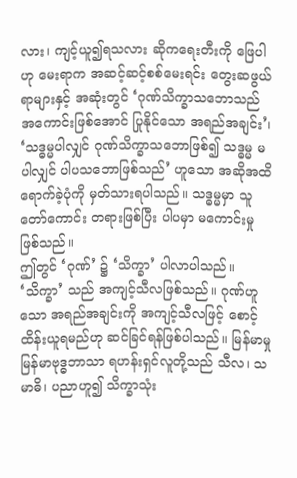လား၊ ကျင့်ယူ၍ရသလား ဆိုကရေးတီးကို ဖြေပါဟု မေးရာက အဆင့်ဆင့်စစ်မေးရင်း တွေးဆဖွယ်ရာများနှင့် အဆုံးတွင် ‘ဂုဏ်သိက္ခာသဘောသည် အကောင်းဖြစ်အောင် ပြုနိုင်သော အရည်အချင်း’၊ ‘သဒ္ဓမ္မပါလျှင် ဂုဏ်သိက္ခာသဘောဖြစ်၍ သဒ္ဓမ္မ မပါလျှင် ပါပသဘောဖြစ်သည်’ ဟူသော အဆိုအထိ ရောက်ခဲ့ပုံကို မှတ်သားရပါသည်။ သဒ္ဓမ္မမှာ သူတော်ကောင်း တရားဖြစ်ပြီး ပါပမှာ မကောင်းမှု ဖြစ်သည်။
ဤတွင် ‘ဂုဏ်’ ၌ ‘သိက္ခာ’ ပါလာပါသည်။ ‘သိက္ခာ’ သည် အကျင့်သီလဖြစ်သည်။ ဂုဏ်ဟူသော အရည်အချင်းကို အကျင့်သီလဖြင့် စောင့်ထိန်းယူရမည်ဟု ဆင်ခြင်ရန်ဖြစ်ပါသည်။ မြန်မာမှု မြန်မာဗုဒ္ဓဘာသာ ရဟန်းရှင်လူတို့သည် သီလ၊ သမာဓိ၊ ပညာဟူ၍ သိက္ခာသုံး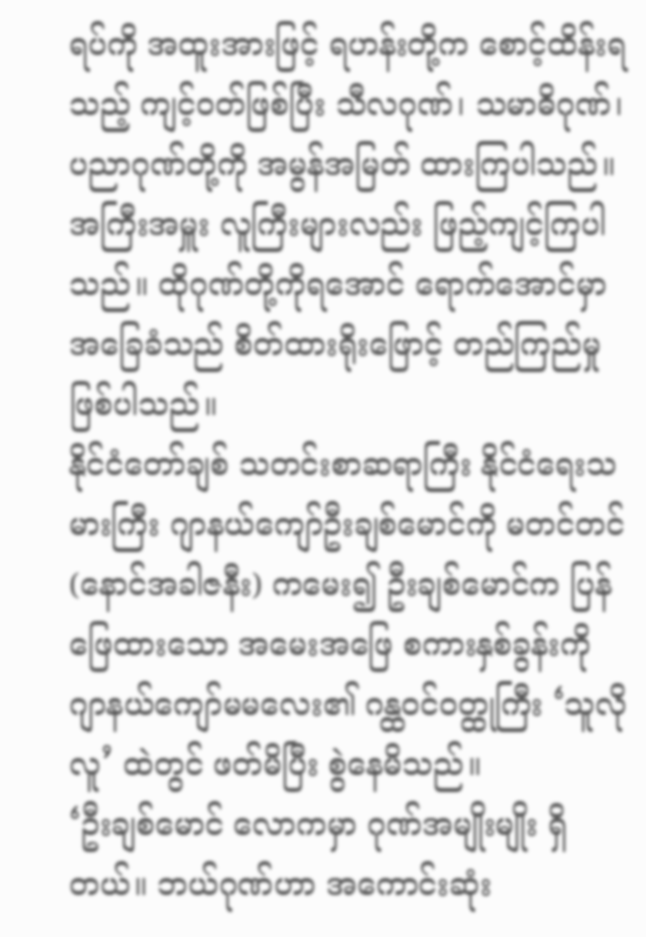ရပ်ကို အထူးအားဖြင့် ရဟန်းတို့က စောင့်ထိန်းရသည့် ကျင့်ဝတ်ဖြစ်ပြီး သီလဂုဏ်၊ သမာဓိဂုဏ်၊ ပညာဂုဏ်တို့ကို အမွန်အမြတ် ထားကြပါသည်။ အကြီးအမှူး လူကြီးများလည်း ဖြည့်ကျင့်ကြပါသည်။ ထိုဂုဏ်တို့ကိုရအောင် ရောက်အောင်မှာ အခြေခံသည် စိတ်ထားရိုးဖြောင့် တည်ကြည်မှု ဖြစ်ပါသည်။
နိုင်ငံတော်ချစ် သတင်းစာဆရာကြီး နိုင်ငံရေးသမားကြီး ဂျာနယ်ကျော်ဦးချစ်မောင်ကို မတင်တင် (နောင်အခါဇနီး) ကမေး၍ ဦးချစ်မောင်က ပြန်ဖြေထားသော အမေးအဖြေ စကားနှစ်ခွန်းကို ဂျာနယ်ကျော်မမလေး၏ ဂန္ထဝင်ဝတ္ထုကြီး ‘သူလိုလူ’ ထဲတွင် ဖတ်မိပြီး စွဲနေမိသည်။
‘ဦးချစ်မောင် လောကမှာ ဂုဏ်အမျိုးမျိုး ရှိတယ်။ ဘယ်ဂုဏ်ဟာ အကောင်းဆုံး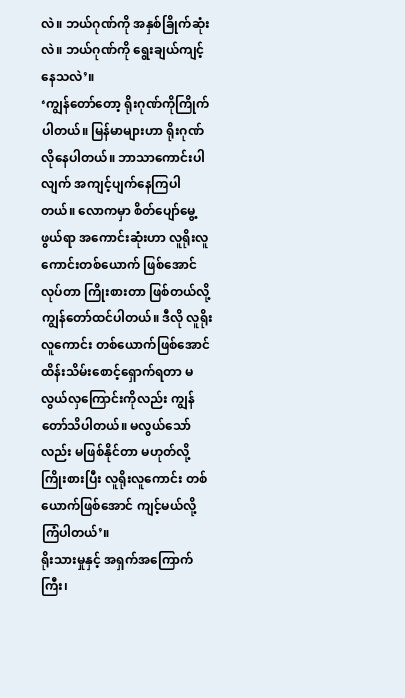လဲ။ ဘယ်ဂုဏ်ကို အနှစ်ခြိုက်ဆုံးလဲ။ ဘယ်ဂုဏ်ကို ရွေးချယ်ကျင့်နေသလဲ’။
‘ကျွန်တော်တော့ ရိုးဂုဏ်ကိုကြိုက်ပါတယ်။ မြန်မာများဟာ ရိုးဂုဏ်လိုနေပါတယ်။ ဘာသာကောင်းပါလျက် အကျင့်ပျက်နေကြပါတယ်။ လောကမှာ စိတ်ပျော်မွေ့ဖွယ်ရာ အကောင်းဆုံးဟာ လူရိုးလူကောင်းတစ်ယောက် ဖြစ်အောင်လုပ်တာ ကြိုးစားတာ ဖြစ်တယ်လို့ ကျွန်တော်ထင်ပါတယ်။ ဒီလို လူရိုးလူကောင်း တစ်ယောက်ဖြစ်အောင် ထိန်းသိမ်းစောင့်ရှောက်ရတာ မလွယ်လှကြောင်းကိုလည်း ကျွန်တော်သိပါတယ်။ မလွယ်သော်လည်း မဖြစ်နိုင်တာ မဟုတ်လို့ ကြိုးစားပြီး လူရိုးလူကောင်း တစ်ယောက်ဖြစ်အောင် ကျင့်မယ်လို့ ကြံပါတယ်’။
ရိုးသားမှုနှင့် အရှက်အကြောက်ကြီး၊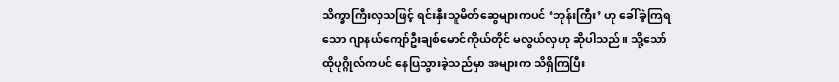သိက္ခာကြီးလှသဖြင့် ရင်းနှီးသူမိတ်ဆွေများကပင် ‘ဘုန်းကြီး’ ဟု ခေါ်ခဲ့ကြရသော ဂျာနယ်ကျော်ဦးချစ်မောင်ကိုယ်တိုင် မလွယ်လှဟု ဆိုပါသည်။ သို့သော် ထိုပုဂ္ဂိုလ်ကပင် နေပြသွားခဲ့သည်မှာ အများက သိရှိကြပြီး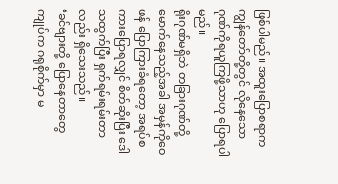ဖြစ်ပါမည်။ အထူးပြောစရာက ကျွန်တော်တို့တွင် လိုနေသော ဂုဏ်ကိုရယူကြဖို့သာဟု ပြောရပါမည်။
ရိုးဂုဏ်မရှိဘဲ တခြားဂုဏ်တို့ မောက်နေသည့်အခါ အမှန်ကိုဝေဖန် ပြောကြားခံရတော့ အရပ်စကားပြောရလျှင် စိတ်ဆိုးပြီး ဒေါသထွက်ပြီး ရှက်ရမ်းရမ်းတာလည်း ရှိသေးသည်။
‘ခင်ဗျားတို့ ပြောနေတာတွေ ကျုပ်က ဂရုစိုက်မှာ မ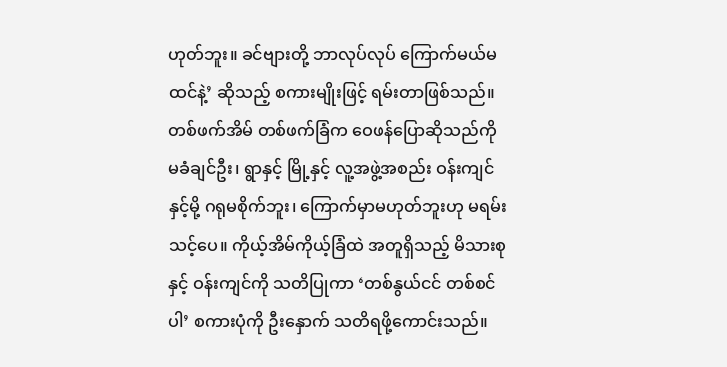ဟုတ်ဘူး။ ခင်ဗျားတို့ ဘာလုပ်လုပ် ကြောက်မယ်မထင်နဲ့’ ဆိုသည့် စကားမျိုးဖြင့် ရမ်းတာဖြစ်သည်။ တစ်ဖက်အိမ် တစ်ဖက်ခြံက ဝေဖန်ပြောဆိုသည်ကို မခံချင်ဦး၊ ရွာနှင့် မြို့နှင့် လူ့အဖွဲ့အစည်း ဝန်းကျင်နှင့်မို့ ဂရုမစိုက်ဘူး၊ ကြောက်မှာမဟုတ်ဘူးဟု မရမ်းသင့်ပေ။ ကိုယ့်အိမ်ကိုယ့်ခြံထဲ အတူရှိသည့် မိသားစုနှင့် ဝန်းကျင်ကို သတိပြုကာ ‘တစ်နွယ်ငင် တစ်စင်ပါ’ စကားပုံကို ဦးနှောက် သတိရဖို့ကောင်းသည်။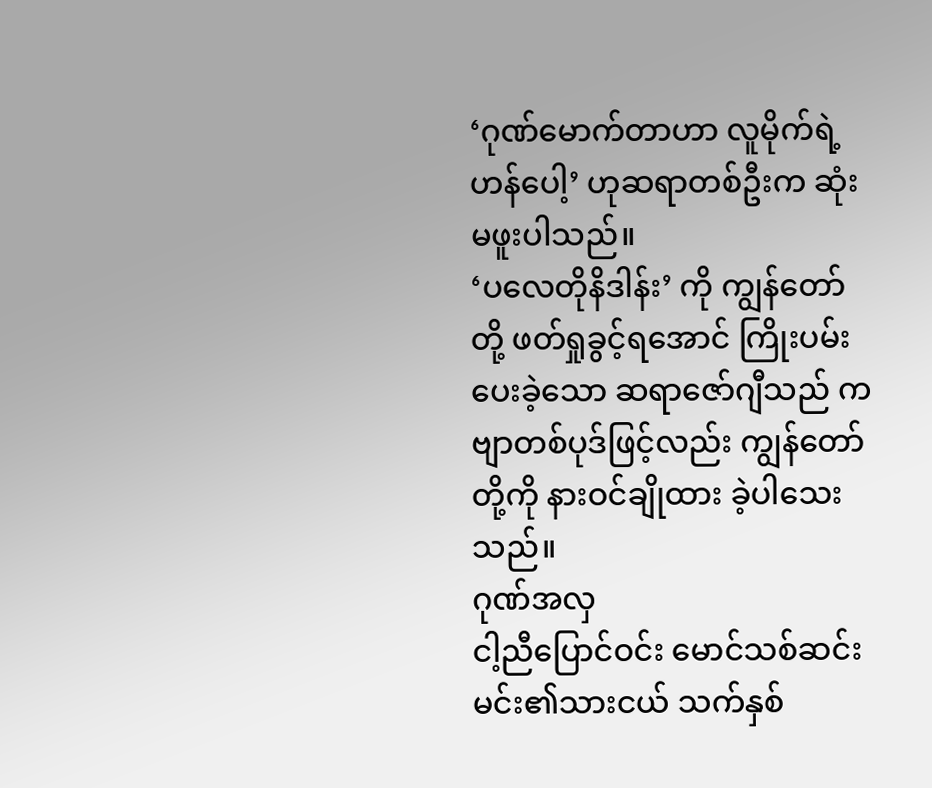‘ဂုဏ်မောက်တာဟာ လူမိုက်ရဲ့ဟန်ပေါ့’ ဟုဆရာတစ်ဦးက ဆုံးမဖူးပါသည်။
‘ပလေတိုနိဒါန်း’ ကို ကျွန်တော်တို့ ဖတ်ရှုခွင့်ရအောင် ကြိုးပမ်းပေးခဲ့သော ဆရာဇော်ဂျီသည် ကဗျာတစ်ပုဒ်ဖြင့်လည်း ကျွန်တော်တို့ကို နားဝင်ချိုထား ခဲ့ပါသေးသည်။
ဂုဏ်အလှ
ငါ့ညီပြောင်ဝင်း မောင်သစ်ဆင်း
မင်း၏သားငယ် သက်နှစ်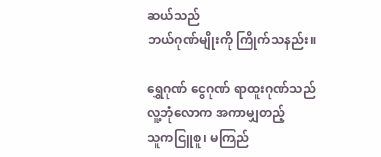ဆယ်သည်
ဘယ်ဂုဏ်မျိုးကို ကြိုက်သနည်း။

ရွှေဂုဏ် ငွေဂုဏ် ရာထူးဂုဏ်သည်
လူ့ဘုံလောက အကာမျှတည့်
သူကငြူစူ၊ မကြည်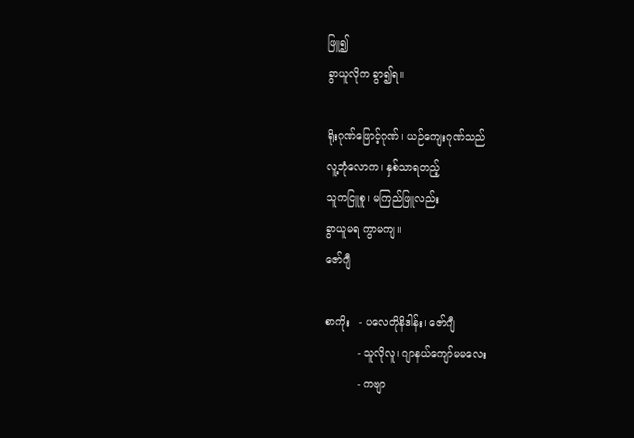ဖြူ၍
ခွာယူလိုက ခွာ၍ရ။

ရိုးဂုဏ်ဖြောင့်ဂုဏ်၊ ယဉ်ကျေးဂုဏ်သည်
လူ့ဘုံလောက၊ နှစ်သာရတည့်
သူကငြူစူ၊ မကြည်ဖြူလည်း
ခွာယူမရ ကွာမကျ။
ဇော်ဂျီ

စာကိုး   - ပလေတိုနိဒါန်း၊ ဇော်ဂျီ
          - သူလိုလူ၊ ဂျာနယ်ကျော်မမလေး
          - ကဗျာ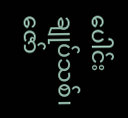ပေါင်းချုပ်သစ်၊ ဇော်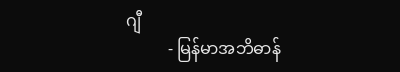ဂျီ
          - မြန်မာအဘိဓာန်